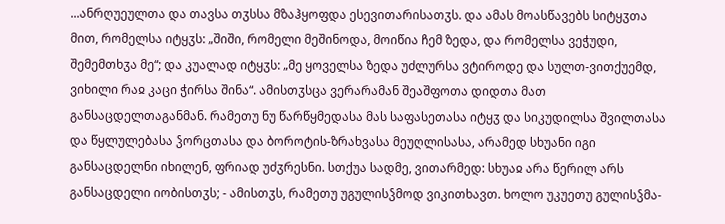...ანრღუეულთა და თავსა თჳსსა მზაჰყოფდა ესევითარისათჳს. და ამას მოასწავებს სიტყჳთა მით, რომელსა იტყჳს: „შიში, რომელი მეშინოდა, მოიწია ჩემ ზედა, და რომელსა ვეჭუდი, შემემთხჳა მე“; და კუალად იტყჳს: „მე ყოველსა ზედა უძლურსა ვტიროდე და სულთ-ვითქუემდ, ვიხილი რაჲ კაცი ჭირსა შინა“. ამისთჳსცა ვერარამან შეაშფოთა დიდთა მათ განსაცდელთაგანმან. რამეთუ ნუ წარწყმედასა მას საფასეთასა იტყჳ და სიკუდილსა შვილთასა და წყლულებასა ჴორცთასა და ბოროტის-ზრახვასა მეუღლისასა, არამედ სხუანი იგი განსაცდელნი იხილენ, ფრიად უძჳრესნი. სთქუა სადმე, ვითარმედ: სხუაჲ არა წერილ არს განსაცდელი იობისთჳს; - ამისთჳს, რამეთუ უგულისჴმოდ ვიკითხავთ. ხოლო უკუეთუ გულისჴმა-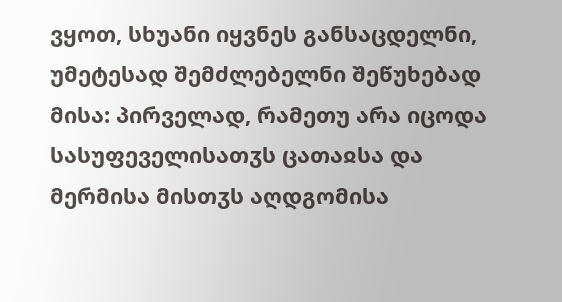ვყოთ, სხუანი იყვნეს განსაცდელნი, უმეტესად შემძლებელნი შეწუხებად მისა: პირველად, რამეთუ არა იცოდა სასუფეველისათჳს ცათაჲსა და მერმისა მისთჳს აღდგომისა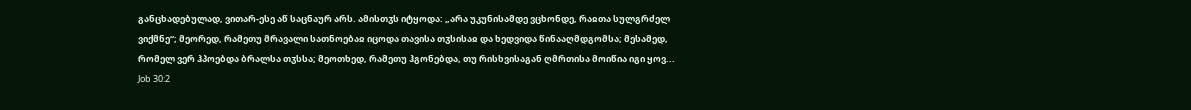განცხადებულად, ვითარ-ესე აწ საცნაურ არს. ამისთჳს იტყოდა: „არა უკუნისამდე ვცხონდე, რაჲთა სულგრძელ ვიქმნე“; მეორედ, რამეთუ მრავალი სათნოებაჲ იცოდა თავისა თჳსისაჲ და ხედვიდა წინააღმდგომსა; მესამედ, რომელ ვერ ჰპოებდა ბრალსა თჳსსა; მეოთხედ, რამეთუ ჰგონებდა, თუ რისხვისაგან ღმრთისა მოიწია იგი ყოვ...
Job 30:2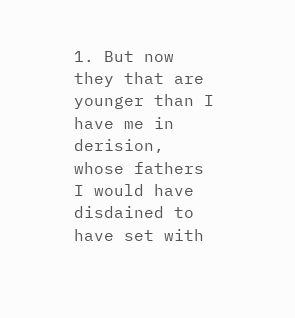1. But now they that are younger than I have me in derision, whose fathers I would have disdained to have set with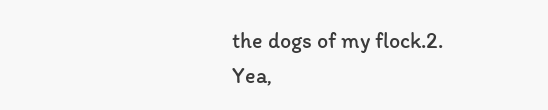the dogs of my flock.2. Yea,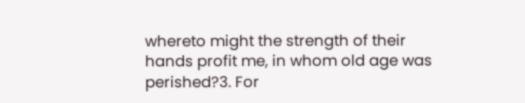whereto might the strength of their hands profit me, in whom old age was perished?3. For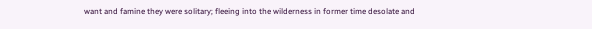want and famine they were solitary; fleeing into the wilderness in former time desolate and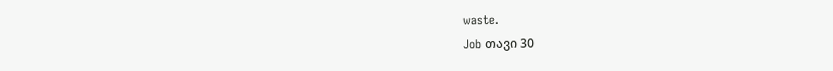waste.
Job თავი 30